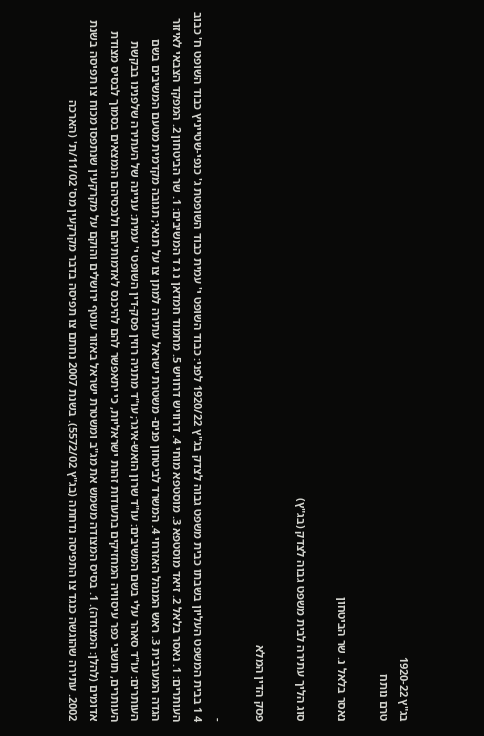בג"ץ 1920-22
טרם נותח

נאסר בלאל נ. שר הביטחון

סוג הליך עתירה לבית משפט גבוה לצדק (בג"ץ)

פסק הדין המלא

-
4 1 בבית המשפט העליון בשבתו כבית משפט גבוה לצדק בג"ץ 1920/22 לפני: כבוד השופט י' עמית כבוד השופטת ג' כנפי-שטייניץ כבוד השופט ח' כבוב העותרים: 1. נאסר בלאל 2. זיאד מוסטפא 3. מוסטפא מוחי 4. דרוויש דרוויש 5. מחמוד חמדאן נ ג ד המשיבים: 1. שר הביטחון 2. המפקד הצבאי לאיזור הגדה המערבית 3. ראש המנהל האזרחי 4. המשרד לביטחון פנים- משטרת ישראל עתירה למתן צו על תנאי; תגובה מקדמית מטעם המשיבים בשם העותרים: עו"ד סאהר עלי בשם המשיבים: עו"ד שרון הואש-איגר; עו"ד מתניה רוזין פסק-דין השופט י' עמית: עניינה של העתירה שלפנינו בבקשת העותרים, תושבי כפר עיסוויה המחזיקים בתעודות זהות ישראליות, כי יתאפשר להם להיכנס לאדמותיהם ולנכסיהם הנמצאים בסמוך לבסיס מצודת אדומים (להלן: המצודה). 1. בסיס המצודה משמש את מג"ב ומשטרת ישראל באזור עוטף ירושלים והוקם על מקרקעין שנתפסו מכוח צו תפיסה בשנת 2002. עתירה שהוגשה כנגד צו התפיסה נדחתה (בג"ץ 5572/02). בשנת 2007 נחתם צו תפיסה בדבר מקרקעין מס' 11/02/ת' (הארכה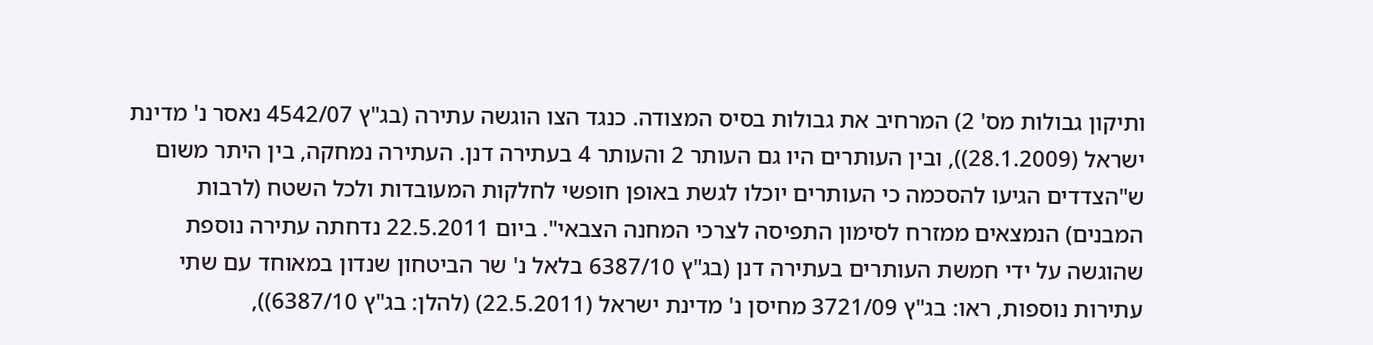ותיקון גבולות מס' 2) המרחיב את גבולות בסיס המצודה. כנגד הצו הוגשה עתירה (בג"ץ 4542/07 נאסר נ' מדינת ישראל (28.1.2009)), ובין העותרים היו גם העותר 2 והעותר 4 בעתירה דנן. העתירה נמחקה, בין היתר משום ש"הצדדים הגיעו להסכמה כי העותרים יוכלו לגשת באופן חופשי לחלקות המעובדות ולכל השטח (לרבות המבנים) הנמצאים ממזרח לסימון התפיסה לצרכי המחנה הצבאי". ביום 22.5.2011 נדחתה עתירה נוספת שהוגשה על ידי חמשת העותרים בעתירה דנן (בג"ץ 6387/10 בלאל נ' שר הביטחון שנדון במאוחד עם שתי עתירות נוספות, ראו: בג"ץ 3721/09 מחיסן נ' מדינת ישראל (22.5.2011) (להלן: בג"ץ 6387/10)),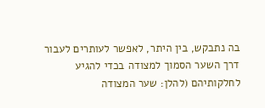בה נתבקש, בין היתר, לאפשר לעותרים לעבור דרך השער הסמוך למצודה בכדי להגיע לחלקותיהם (להלן: שער המצודה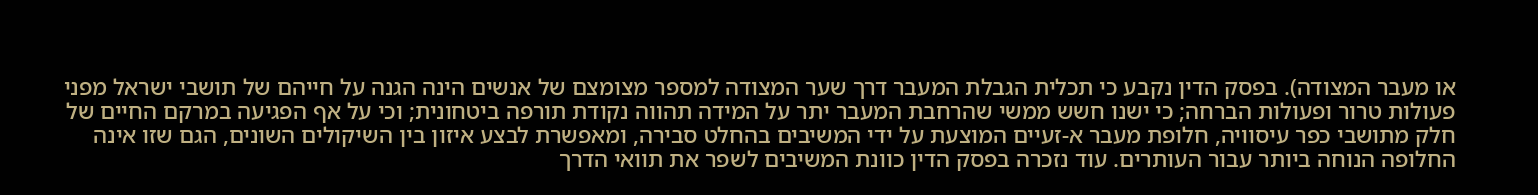או מעבר המצודה). בפסק הדין נקבע כי תכלית הגבלת המעבר דרך שער המצודה למספר מצומצם של אנשים הינה הגנה על חייהם של תושבי ישראל מפני פעולות טרור ופעולות הברחה; כי ישנו חשש ממשי שהרחבת המעבר יתר על המידה תהווה נקודת תורפה ביטחונית; וכי על אף הפגיעה במרקם החיים של חלק מתושבי כפר עיסוויה, חלופת מעבר א-זעיים המוצעת על ידי המשיבים בהחלט סבירה, ומאפשרת לבצע איזון בין השיקולים השונים, הגם שזו אינה החלופה הנוחה ביותר עבור העותרים. עוד נזכרה בפסק הדין כוונת המשיבים לשפר את תוואי הדרך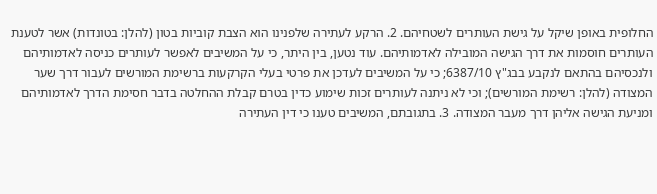החלופית באופן שיקל על גישת העותרים לשטחיהם. 2. הרקע לעתירה שלפנינו הוא הצבת קוביות בטון (להלן: בטונדות) אשר לטענת העותרים חוסמות את דרך הגישה המובילה לאדמותיהם. עוד נטען, בין היתר, כי על המשיבים לאפשר לעותרים כניסה לאדמותיהם ולנכסיהם בהתאם לנקבע בבג"ץ 6387/10; כי על המשיבים לעדכן את פרטי בעלי הקרקעות ברשימת המורשים לעבור דרך שער המצודה (להלן: רשימת המורשים); וכי לא ניתנה לעותרים זכות שימוע כדין בטרם קבלת ההחלטה בדבר חסימת הדרך לאדמותיהם ומניעת הגישה אליהן דרך מעבר המצודה. 3. בתגובתם, המשיבים טענו כי דין העתירה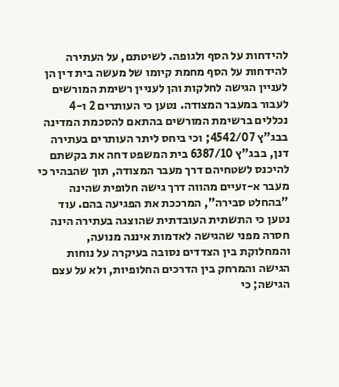להידחות על הסף ולגופה. לשיטתם, על העתירה להידחות על הסף מחמת קיומו של מעשה בית דין הן לעניין הגישה לחלקות והן לעניין רשימת המורשים לעבור במעבר המצודה. נטען כי העותרים 2 ו-4 נכללים ברשימת המורשים בהתאם להסכמת המדינה בבג"ץ 4542/07; וכי ביחס ליתר העותרים בעתירה דנן, בבג"ץ 6387/10 בית המשפט דחה את בקשתם להיכנס לשטחיהם דרך מעבר המצודה, תוך שהבהיר כי מעבר א-זעיים מהווה דרך גישה חלופית שהינה "בהחלט סבירה", המרככת את הפגיעה בהם. עוד נטען כי התשתית העובדתית שהוצגה בעתירה הינה חסרה מפני שהגישה לאדמות איננה מנועה, והמחלוקת בין הצדדים נסובה בעיקרה על נוחות הגישה והמרחק בין הדרכים החלופיות, ולא על עצם הגישה; כי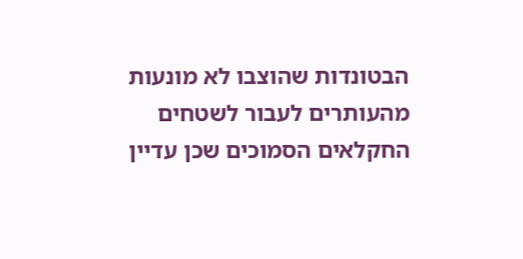הבטונדות שהוצבו לא מונעות מהעותרים לעבור לשטחים החקלאים הסמוכים שכן עדיין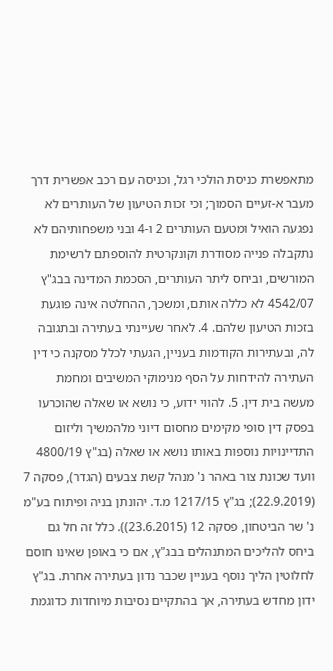מתאפשרת כניסת הולכי רגל, וכניסה עם רכב אפשרית דרך מעבר א-זעיים הסמוך; וכי זכות הטיעון של העותרים לא נפגעה הואיל ומטעם העותרים 2 ו-4 ובני משפחותיהם לא נתקבלה פנייה מסודרת וקונקרטית להוספתם לרשימת המורשים, וביחס ליתר העותרים, הסכמת המדינה בבג"ץ 4542/07 לא כללה אותם, ומשכך, ההחלטה אינה פוגעת בזכות הטיעון שלהם. 4. לאחר שעיינתי בעתירה ובתגובה לה, ובעתירות הקודמות בעניין, הגעתי לכלל מסקנה כי דין העתירה להידחות על הסף מנימוקי המשיבים ומחמת מעשה בית דין. 5. להווי ידוע, כי נושא או שאלה שהוכרעו בפסק דין סופי מקימים מחסום דיוני מלהמשיך וליזום התדיינויות נוספות באותו נושא או שאלה (בג"ץ 4800/19 וועד שכונת צור באהר נ' מנהל קשת צבעים (הגדר), פסקה 7 (22.9.2019); בג"ץ 1217/15 מ.ד. יהונתן בניה ופיתוח בע"מ נ' שר הביטחון, פסקה 12 (23.6.2015)). כלל זה חל גם ביחס להליכים המתנהלים בבג"ץ, אם כי באופן שאינו חוסם לחלוטין הליך נוסף בעניין שכבר נדון בעתירה אחרת. בג"ץ ידון מחדש בעתירה, אך בהתקיים נסיבות מיוחדות כדוגמת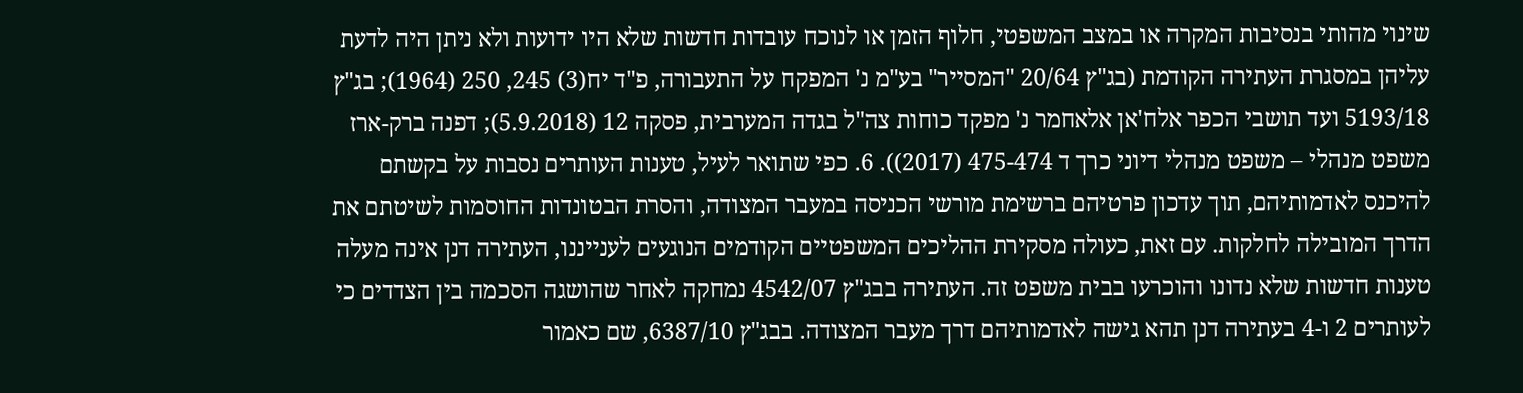שינוי מהותי בנסיבות המקרה או במצב המשפטי, חלוף הזמן או לנוכח עובדות חדשות שלא היו ידועות ולא ניתן היה לדעת עליהן במסגרת העתירה הקודמת (בג"ץ 20/64 "המסייר" בע"מ נ' המפקח על התעבורה, פ"ד יח(3) 245, 250 (1964); בג"ץ 5193/18 ועד תושבי הכפר אלח'אן אלאחמר נ' מפקד כוחות צה"ל בגדה המערבית, פסקה 12 (5.9.2018); דפנה ברק-ארז משפט מנהלי – משפט מנהלי דיוני כרך ד 475-474 (2017)). 6. כפי שתואר לעיל, טענות העותרים נסבות על בקשתם להיכנס לאדמותיהם, תוך עדכון פרטיהם ברשימת מורשי הכניסה במעבר המצודה, והסרת הבטונדות החוסמות לשיטתם את הדרך המובילה לחלקות. עם זאת, כעולה מסקירת ההליכים המשפטיים הקודמים הנוגעים לענייננו, העתירה דנן אינה מעלה טענות חדשות שלא נדונו והוכרעו בבית משפט זה. העתירה בבג"ץ 4542/07 נמחקה לאחר שהושגה הסכמה בין הצדדים כי לעותרים 2 ו-4 בעתירה דנן תהא גישה לאדמותיהם דרך מעבר המצודה. בבג"ץ 6387/10, שם כאמור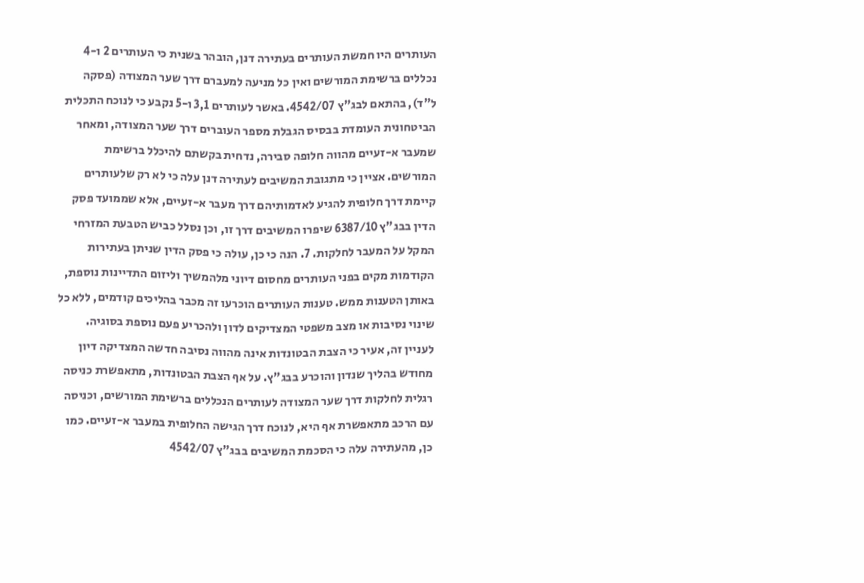העותרים היו חמשת העותרים בעתירה דנן, הובהר בשנית כי העותרים 2 ו-4 נכללים ברשימת המורשים ואין כל מניעה למעברם דרך שער המצודה (פסקה ל"ד), בהתאם לבג"ץ 4542/07. באשר לעותרים 3,1 ו-5 נקבע כי לנוכח התכלית הביטחונית העומדת בבסיס הגבלת מספר העוברים דרך שער המצודה, ומאחר שמעבר א-זעיים מהווה חלופה סבירה, נדחית בקשתם להיכלל ברשימת המורשים. אציין כי מתגובת המשיבים לעתירה דנן עלה כי לא רק שלעותרים קיימת דרך חלופית להגיע לאדמותיהם דרך מעבר א-זעיים, אלא שממועד פסק הדין בבג"ץ 6387/10 שיפרו המשיבים דרך זו, וכן נסלל כביש הטבעת המזרחי המקל על המעבר לחלקות. 7. הנה כי כן, עולה כי פסק הדין שניתן בעתירות הקודמות מקים בפני העותרים מחסום דיוני מלהמשיך וליזום התדיינות נוספת, באותן הטענות ממש. טענות העותרים הוכרעו זה מכבר בהליכים קודמים, ללא כל שינוי נסיבות או מצב משפטי המצדיקים לדון ולהכריע פעם נוספת בסוגיה. לעניין זה, אעיר כי הצבת הבטונדות אינה מהווה נסיבה חדשה המצדיקה דיון מחודש בהליך שנדון והוכרע בבג"ץ. על אף הצבת הבטונדות, מתאפשרת כניסה רגלית לחלקות דרך שער המצודה לעותרים הנכללים ברשימת המורשים, וכניסה עם הרכב מתאפשרת אף היא, לנוכח דרך הגישה החלופית במעבר א-זעיים. כמו כן, מהעתירה עלה כי הסכמת המשיבים בבג"ץ 4542/07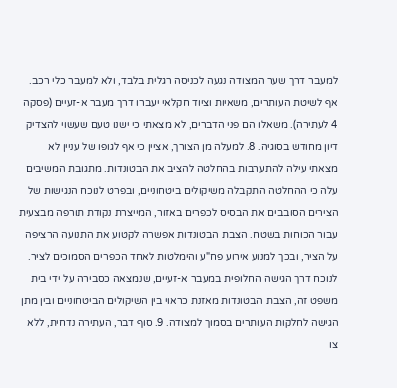למעבר דרך שער המצודה נגעה לכניסה רגלית בלבד, ולא למעבר כלי רכב. אף לשיטת העותרים, משאיות וציוד חקלאי יעברו דרך מעבר א-זעיים (פסקה 4 לעתירה). משאלו הם פני הדברים, לא מצאתי כי ישנו טעם שעשוי להצדיק דיון מחודש בסוגיה. 8. למעלה מן הצורך, אציין כי אף לגופו של עניין לא מצאתי עילה להתערבות בהחלטה להציב את הבטונדות. מתגובת המשיבים עלה כי ההחלטה התקבלה משיקולים ביטחוניים, ובפרט לנוכח הנגישות של הצירים הסובבים את הבסיס לכפרים באזור, המייצרת נקודת תורפה מבצעית עבור הכוחות בשטח. הצבת הבטונדות אפשרה לקטוע את התנועה הרציפה על הציר, ובכך למנוע אירוע פח"ע והימלטות לאחד הכפרים הסמוכים לציר. לנוכח דרך הגישה החלופית במעבר א-זעיים, שנמצאה כסבירה על ידי בית משפט זה, הצבת הבטונדות מאזנת כראוי בין השיקולים הביטחוניים ובין מתן הגישה לחלקות העותרים בסמוך למצודה. 9. סוף דבר, העתירה נדחית, ללא צו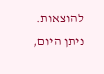להוצאות. ניתן היום,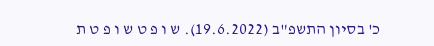כ' בסיון התשפ"ב (19.6.2022). ש ו פ ט ש ו פ ט ת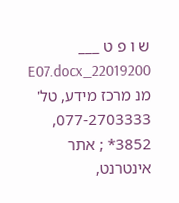ש ו פ ט ___ 22019200_E07.docx מנ מרכז מידע, טל' 077-2703333, 3852* ; אתר אינטרנט,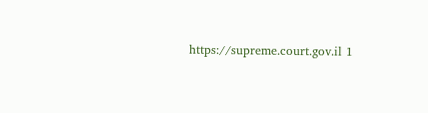https://supreme.court.gov.il 1